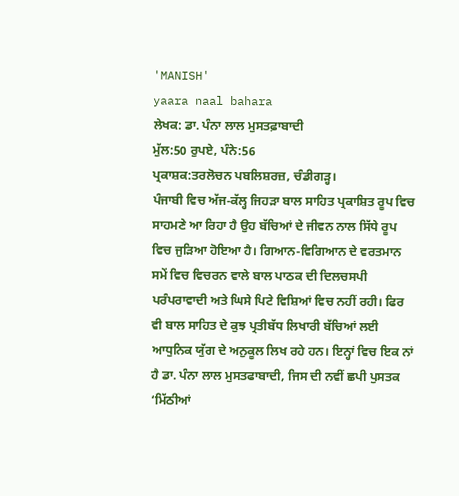'MANISH'
yaara naal bahara
ਲੇਖਕ: ਡਾ. ਪੰਨਾ ਲਾਲ ਮੁਸਤਫ਼ਾਬਾਦੀ
ਮੁੱਲ:50 ਰੁਪਏ, ਪੰਨੇ:56
ਪ੍ਰਕਾਸ਼ਕ:ਤਰਲੋਚਨ ਪਬਲਿਸ਼ਰਜ਼, ਚੰਡੀਗੜ੍ਹ।
ਪੰਜਾਬੀ ਵਿਚ ਅੱਜ-ਕੱਲ੍ਹ ਜਿਹੜਾ ਬਾਲ ਸਾਹਿਤ ਪ੍ਰਕਾਸ਼ਿਤ ਰੂਪ ਵਿਚ ਸਾਹਮਣੇ ਆ ਰਿਹਾ ਹੈ ਉਹ ਬੱਚਿਆਂ ਦੇ ਜੀਵਨ ਨਾਲ ਸਿੱਧੇ ਰੂਪ ਵਿਚ ਜੁੜਿਆ ਹੋਇਆ ਹੈ। ਗਿਆਨ-ਵਿਗਿਆਨ ਦੇ ਵਰਤਮਾਨ ਸਮੇਂ ਵਿਚ ਵਿਚਰਨ ਵਾਲੇ ਬਾਲ ਪਾਠਕ ਦੀ ਦਿਲਚਸਪੀ ਪਰੰਪਰਾਵਾਦੀ ਅਤੇ ਘਿਸੇ ਪਿਟੇ ਵਿਸ਼ਿਆਂ ਵਿਚ ਨਹੀਂ ਰਹੀ। ਫਿਰ ਵੀ ਬਾਲ ਸਾਹਿਤ ਦੇ ਕੁਝ ਪ੍ਰਤੀਬੱਧ ਲਿਖਾਰੀ ਬੱਚਿਆਂ ਲਈ ਆਧੁਨਿਕ ਯੁੱਗ ਦੇ ਅਨੁਕੂਲ ਲਿਖ ਰਹੇ ਹਨ। ਇਨ੍ਹਾਂ ਵਿਚ ਇਕ ਨਾਂ ਹੈ ਡਾ. ਪੰਨਾ ਲਾਲ ਮੁਸਤਫਾਬਾਦੀ, ਜਿਸ ਦੀ ਨਵੀਂ ਛਪੀ ਪੁਸਤਕ ‘ਮਿੱਠੀਆਂ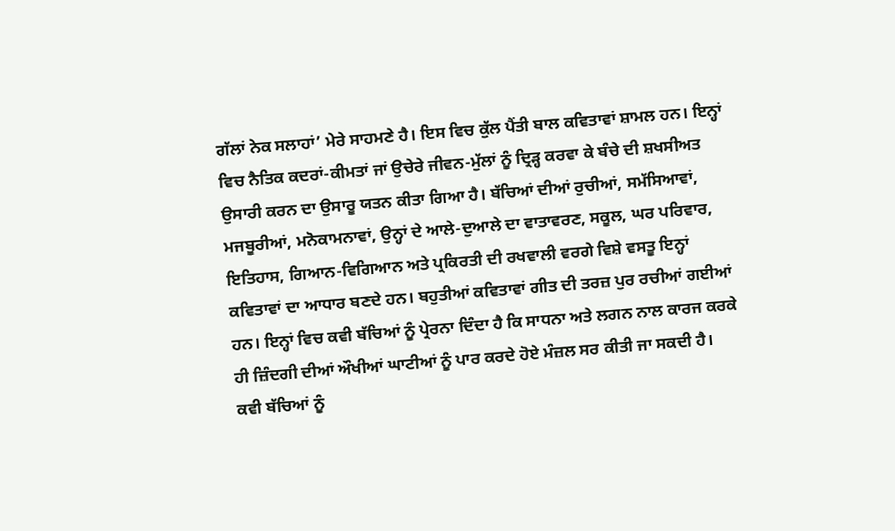ਗੱਲਾਂ ਨੇਕ ਸਲਾਹਾਂ’ ਮੇਰੇ ਸਾਹਮਣੇ ਹੈ। ਇਸ ਵਿਚ ਕੁੱਲ ਪੈਂਤੀ ਬਾਲ ਕਵਿਤਾਵਾਂ ਸ਼ਾਮਲ ਹਨ। ਇਨ੍ਹਾਂ ਵਿਚ ਨੈਤਿਕ ਕਦਰਾਂ-ਕੀਮਤਾਂ ਜਾਂ ਉਚੇਰੇ ਜੀਵਨ-ਮੁੱਲਾਂ ਨੂੰ ਦ੍ਰਿੜ੍ਹ ਕਰਵਾ ਕੇ ਬੰਚੇ ਦੀ ਸ਼ਖਸੀਅਤ ਉਸਾਰੀ ਕਰਨ ਦਾ ਉਸਾਰੂ ਯਤਨ ਕੀਤਾ ਗਿਆ ਹੈ। ਬੱਚਿਆਂ ਦੀਆਂ ਰੁਚੀਆਂ, ਸਮੱਸਿਆਵਾਂ, ਮਜਬੂਰੀਆਂ, ਮਨੋਕਾਮਨਾਵਾਂ, ਉਨ੍ਹਾਂ ਦੇ ਆਲੇ-ਦੁਆਲੇ ਦਾ ਵਾਤਾਵਰਣ, ਸਕੂਲ, ਘਰ ਪਰਿਵਾਰ, ਇਤਿਹਾਸ, ਗਿਆਨ-ਵਿਗਿਆਨ ਅਤੇ ਪ੍ਰਕਿਰਤੀ ਦੀ ਰਖਵਾਲੀ ਵਰਗੇ ਵਿਸ਼ੇ ਵਸਤੂ ਇਨ੍ਹਾਂ ਕਵਿਤਾਵਾਂ ਦਾ ਆਧਾਰ ਬਣਦੇ ਹਨ। ਬਹੁਤੀਆਂ ਕਵਿਤਾਵਾਂ ਗੀਤ ਦੀ ਤਰਜ਼ ਪੁਰ ਰਚੀਆਂ ਗਈਆਂ ਹਨ। ਇਨ੍ਹਾਂ ਵਿਚ ਕਵੀ ਬੱਚਿਆਂ ਨੂੰ ਪ੍ਰੇਰਨਾ ਦਿੰਦਾ ਹੈ ਕਿ ਸਾਧਨਾ ਅਤੇ ਲਗਨ ਨਾਲ ਕਾਰਜ ਕਰਕੇ ਹੀ ਜ਼ਿੰਦਗੀ ਦੀਆਂ ਔਖੀਆਂ ਘਾਟੀਆਂ ਨੂੰ ਪਾਰ ਕਰਦੇ ਹੋਏ ਮੰਜ਼ਲ ਸਰ ਕੀਤੀ ਜਾ ਸਕਦੀ ਹੈ।
ਕਵੀ ਬੱਚਿਆਂ ਨੂੰ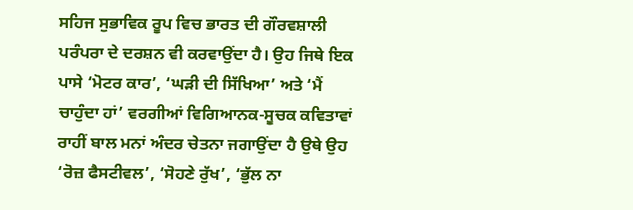ਸਹਿਜ ਸੁਭਾਵਿਕ ਰੂਪ ਵਿਚ ਭਾਰਤ ਦੀ ਗੌਰਵਸ਼ਾਲੀ ਪਰੰਪਰਾ ਦੇ ਦਰਸ਼ਨ ਵੀ ਕਰਵਾਉਂਦਾ ਹੈ। ਉਹ ਜਿਥੇ ਇਕ ਪਾਸੇ ‘ਮੋਟਰ ਕਾਰ’, ‘ਘੜੀ ਦੀ ਸਿੱਖਿਆ’ ਅਤੇ ‘ਮੈਂ ਚਾਹੁੰਦਾ ਹਾਂ’ ਵਰਗੀਆਂ ਵਿਗਿਆਨਕ-ਸੂਚਕ ਕਵਿਤਾਵਾਂ ਰਾਹੀਂ ਬਾਲ ਮਨਾਂ ਅੰਦਰ ਚੇਤਨਾ ਜਗਾਉਂਦਾ ਹੈ ਉਥੇ ਉਹ ‘ਰੋਜ਼ ਫੈਸਟੀਵਲ’, ‘ਸੋਹਣੇ ਰੁੱਖ’, ‘ਭੁੱਲ ਨਾ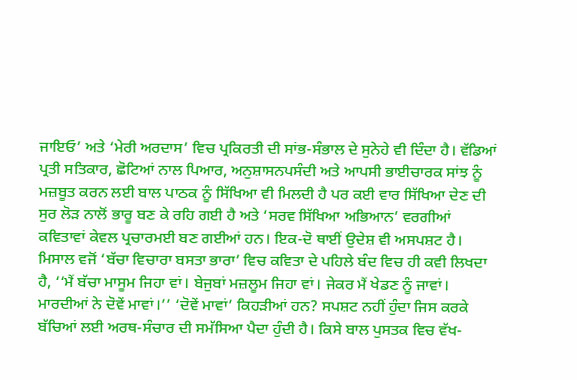ਜਾਇਓ’ ਅਤੇ ‘ਮੇਰੀ ਅਰਦਾਸ’ ਵਿਚ ਪ੍ਰਕਿਰਤੀ ਦੀ ਸਾਂਭ-ਸੰਭਾਲ ਦੇ ਸੁਨੇਹੇ ਵੀ ਦਿੰਦਾ ਹੈ। ਵੱਡਿਆਂ ਪ੍ਰਤੀ ਸਤਿਕਾਰ, ਛੋਟਿਆਂ ਨਾਲ ਪਿਆਰ, ਅਨੁਸ਼ਾਸਨਪਸੰਦੀ ਅਤੇ ਆਪਸੀ ਭਾਈਚਾਰਕ ਸਾਂਝ ਨੂੰ ਮਜ਼ਬੂਤ ਕਰਨ ਲਈ ਬਾਲ ਪਾਠਕ ਨੂੰ ਸਿੱਖਿਆ ਵੀ ਮਿਲਦੀ ਹੈ ਪਰ ਕਈ ਵਾਰ ਸਿੱਖਿਆ ਦੇਣ ਦੀ ਸੁਰ ਲੋੜ ਨਾਲੋਂ ਭਾਰੂ ਬਣ ਕੇ ਰਹਿ ਗਈ ਹੈ ਅਤੇ ‘ਸਰਵ ਸਿੱਖਿਆ ਅਭਿਆਨ’ ਵਰਗੀਆਂ ਕਵਿਤਾਵਾਂ ਕੇਵਲ ਪ੍ਰਚਾਰਮਈ ਬਣ ਗਈਆਂ ਹਨ। ਇਕ-ਦੋ ਥਾਈਂ ਉਦੇਸ਼ ਵੀ ਅਸਪਸ਼ਟ ਹੈ। ਮਿਸਾਲ ਵਜੋਂ ‘ਬੱਚਾ ਵਿਚਾਰਾ ਬਸਤਾ ਭਾਰਾ’ ਵਿਚ ਕਵਿਤਾ ਦੇ ਪਹਿਲੇ ਬੰਦ ਵਿਚ ਹੀ ਕਵੀ ਲਿਖਦਾ ਹੈ, ‘‘ਮੈਂ ਬੱਚਾ ਮਾਸੂਮ ਜਿਹਾ ਵਾਂ। ਬੇਜੁਬਾਂ ਮਜ਼ਲੂਮ ਜਿਹਾ ਵਾਂ। ਜੇਕਰ ਮੈਂ ਖੇਡਣ ਨੂੰ ਜਾਵਾਂ। ਮਾਰਦੀਆਂ ਨੇ ਦੋਵੇਂ ਮਾਵਾਂ।’’ ‘ਦੋਵੇਂ ਮਾਵਾਂ’ ਕਿਹੜੀਆਂ ਹਨ? ਸਪਸ਼ਟ ਨਹੀਂ ਹੁੰਦਾ ਜਿਸ ਕਰਕੇ ਬੱਚਿਆਂ ਲਈ ਅਰਥ-ਸੰਚਾਰ ਦੀ ਸਮੱਸਿਆ ਪੈਦਾ ਹੁੰਦੀ ਹੈ। ਕਿਸੇ ਬਾਲ ਪੁਸਤਕ ਵਿਚ ਵੱਖ-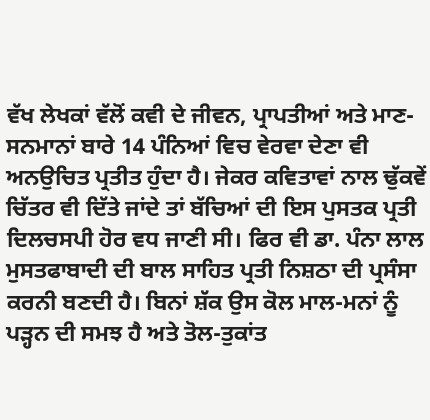ਵੱਖ ਲੇਖਕਾਂ ਵੱਲੋਂ ਕਵੀ ਦੇ ਜੀਵਨ, ਪ੍ਰਾਪਤੀਆਂ ਅਤੇ ਮਾਣ-ਸਨਮਾਨਾਂ ਬਾਰੇ 14 ਪੰਨਿਆਂ ਵਿਚ ਵੇਰਵਾ ਦੇਣਾ ਵੀ ਅਨਉਚਿਤ ਪ੍ਰਤੀਤ ਹੁੰਦਾ ਹੈ। ਜੇਕਰ ਕਵਿਤਾਵਾਂ ਨਾਲ ਢੁੱਕਵੇਂ ਚਿੱਤਰ ਵੀ ਦਿੱਤੇ ਜਾਂਦੇ ਤਾਂ ਬੱਚਿਆਂ ਦੀ ਇਸ ਪੁਸਤਕ ਪ੍ਰਤੀ ਦਿਲਚਸਪੀ ਹੋਰ ਵਧ ਜਾਣੀ ਸੀ। ਫਿਰ ਵੀ ਡਾ. ਪੰਨਾ ਲਾਲ ਮੁਸਤਫਾਬਾਦੀ ਦੀ ਬਾਲ ਸਾਹਿਤ ਪ੍ਰਤੀ ਨਿਸ਼ਠਾ ਦੀ ਪ੍ਰਸੰਸਾ ਕਰਨੀ ਬਣਦੀ ਹੈ। ਬਿਨਾਂ ਸ਼ੱਕ ਉਸ ਕੋਲ ਮਾਲ-ਮਨਾਂ ਨੂੰ ਪੜ੍ਹਨ ਦੀ ਸਮਝ ਹੈ ਅਤੇ ਤੋਲ-ਤੁਕਾਂਤ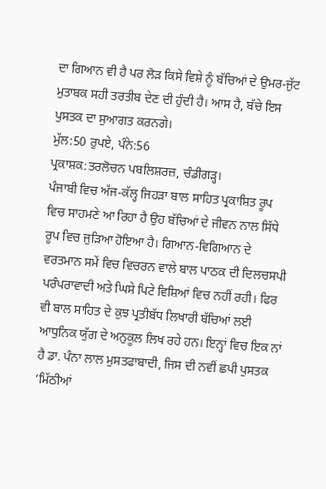ਦਾ ਗਿਆਨ ਵੀ ਹੈ ਪਰ ਲੋੜ ਕਿਸੇ ਵਿਸ਼ੇ ਨੂੰ ਬੱਚਿਆਂ ਦੇ ਉਮਰ-ਜੁੱਟ ਮੁਤਾਬਕ ਸਹੀ ਤਰਤੀਬ ਦੇਣ ਦੀ ਹੁੰਦੀ ਹੈ। ਆਸ ਹੈ, ਬੱਚੇ ਇਸ ਪੁਸਤਕ ਦਾ ਸੁਆਗਤ ਕਰਨਗੇ।
ਮੁੱਲ:50 ਰੁਪਏ, ਪੰਨੇ:56
ਪ੍ਰਕਾਸ਼ਕ:ਤਰਲੋਚਨ ਪਬਲਿਸ਼ਰਜ਼, ਚੰਡੀਗੜ੍ਹ।
ਪੰਜਾਬੀ ਵਿਚ ਅੱਜ-ਕੱਲ੍ਹ ਜਿਹੜਾ ਬਾਲ ਸਾਹਿਤ ਪ੍ਰਕਾਸ਼ਿਤ ਰੂਪ ਵਿਚ ਸਾਹਮਣੇ ਆ ਰਿਹਾ ਹੈ ਉਹ ਬੱਚਿਆਂ ਦੇ ਜੀਵਨ ਨਾਲ ਸਿੱਧੇ ਰੂਪ ਵਿਚ ਜੁੜਿਆ ਹੋਇਆ ਹੈ। ਗਿਆਨ-ਵਿਗਿਆਨ ਦੇ ਵਰਤਮਾਨ ਸਮੇਂ ਵਿਚ ਵਿਚਰਨ ਵਾਲੇ ਬਾਲ ਪਾਠਕ ਦੀ ਦਿਲਚਸਪੀ ਪਰੰਪਰਾਵਾਦੀ ਅਤੇ ਘਿਸੇ ਪਿਟੇ ਵਿਸ਼ਿਆਂ ਵਿਚ ਨਹੀਂ ਰਹੀ। ਫਿਰ ਵੀ ਬਾਲ ਸਾਹਿਤ ਦੇ ਕੁਝ ਪ੍ਰਤੀਬੱਧ ਲਿਖਾਰੀ ਬੱਚਿਆਂ ਲਈ ਆਧੁਨਿਕ ਯੁੱਗ ਦੇ ਅਨੁਕੂਲ ਲਿਖ ਰਹੇ ਹਨ। ਇਨ੍ਹਾਂ ਵਿਚ ਇਕ ਨਾਂ ਹੈ ਡਾ. ਪੰਨਾ ਲਾਲ ਮੁਸਤਫਾਬਾਦੀ, ਜਿਸ ਦੀ ਨਵੀਂ ਛਪੀ ਪੁਸਤਕ ‘ਮਿੱਠੀਆਂ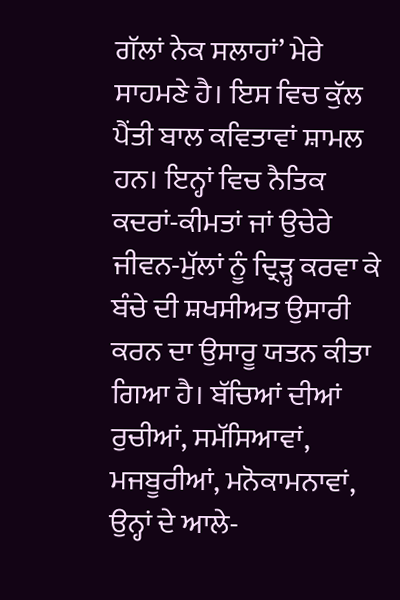ਗੱਲਾਂ ਨੇਕ ਸਲਾਹਾਂ’ ਮੇਰੇ ਸਾਹਮਣੇ ਹੈ। ਇਸ ਵਿਚ ਕੁੱਲ ਪੈਂਤੀ ਬਾਲ ਕਵਿਤਾਵਾਂ ਸ਼ਾਮਲ ਹਨ। ਇਨ੍ਹਾਂ ਵਿਚ ਨੈਤਿਕ ਕਦਰਾਂ-ਕੀਮਤਾਂ ਜਾਂ ਉਚੇਰੇ ਜੀਵਨ-ਮੁੱਲਾਂ ਨੂੰ ਦ੍ਰਿੜ੍ਹ ਕਰਵਾ ਕੇ ਬੰਚੇ ਦੀ ਸ਼ਖਸੀਅਤ ਉਸਾਰੀ ਕਰਨ ਦਾ ਉਸਾਰੂ ਯਤਨ ਕੀਤਾ ਗਿਆ ਹੈ। ਬੱਚਿਆਂ ਦੀਆਂ ਰੁਚੀਆਂ, ਸਮੱਸਿਆਵਾਂ, ਮਜਬੂਰੀਆਂ, ਮਨੋਕਾਮਨਾਵਾਂ, ਉਨ੍ਹਾਂ ਦੇ ਆਲੇ-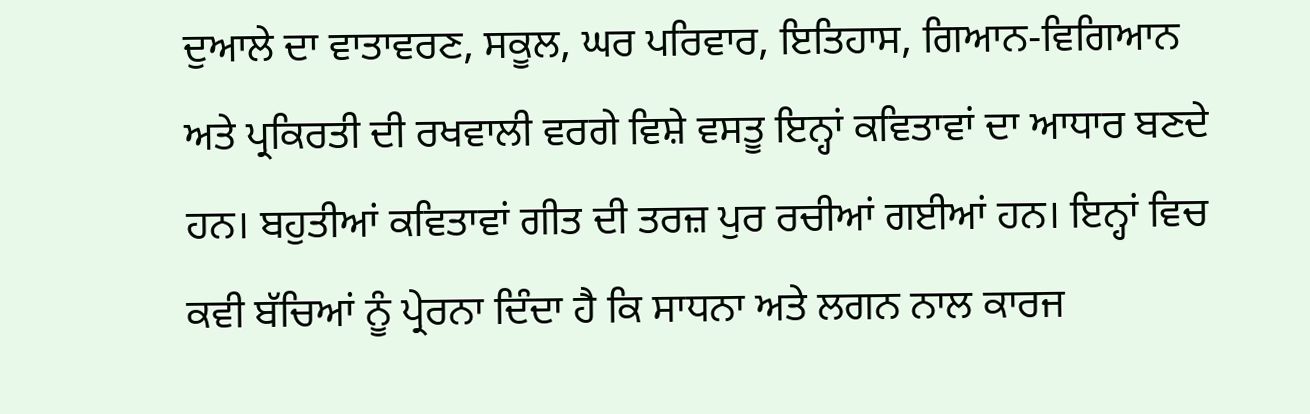ਦੁਆਲੇ ਦਾ ਵਾਤਾਵਰਣ, ਸਕੂਲ, ਘਰ ਪਰਿਵਾਰ, ਇਤਿਹਾਸ, ਗਿਆਨ-ਵਿਗਿਆਨ ਅਤੇ ਪ੍ਰਕਿਰਤੀ ਦੀ ਰਖਵਾਲੀ ਵਰਗੇ ਵਿਸ਼ੇ ਵਸਤੂ ਇਨ੍ਹਾਂ ਕਵਿਤਾਵਾਂ ਦਾ ਆਧਾਰ ਬਣਦੇ ਹਨ। ਬਹੁਤੀਆਂ ਕਵਿਤਾਵਾਂ ਗੀਤ ਦੀ ਤਰਜ਼ ਪੁਰ ਰਚੀਆਂ ਗਈਆਂ ਹਨ। ਇਨ੍ਹਾਂ ਵਿਚ ਕਵੀ ਬੱਚਿਆਂ ਨੂੰ ਪ੍ਰੇਰਨਾ ਦਿੰਦਾ ਹੈ ਕਿ ਸਾਧਨਾ ਅਤੇ ਲਗਨ ਨਾਲ ਕਾਰਜ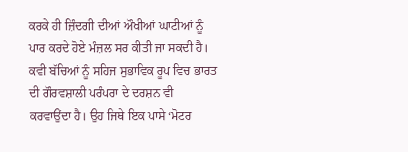ਕਰਕੇ ਹੀ ਜ਼ਿੰਦਗੀ ਦੀਆਂ ਔਖੀਆਂ ਘਾਟੀਆਂ ਨੂੰ ਪਾਰ ਕਰਦੇ ਹੋਏ ਮੰਜ਼ਲ ਸਰ ਕੀਤੀ ਜਾ ਸਕਦੀ ਹੈ।
ਕਵੀ ਬੱਚਿਆਂ ਨੂੰ ਸਹਿਜ ਸੁਭਾਵਿਕ ਰੂਪ ਵਿਚ ਭਾਰਤ ਦੀ ਗੌਰਵਸ਼ਾਲੀ ਪਰੰਪਰਾ ਦੇ ਦਰਸ਼ਨ ਵੀ ਕਰਵਾਉਂਦਾ ਹੈ। ਉਹ ਜਿਥੇ ਇਕ ਪਾਸੇ ‘ਮੋਟਰ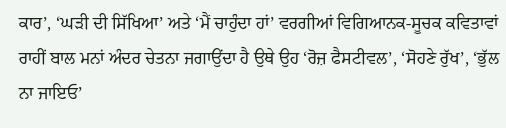ਕਾਰ’, ‘ਘੜੀ ਦੀ ਸਿੱਖਿਆ’ ਅਤੇ ‘ਮੈਂ ਚਾਹੁੰਦਾ ਹਾਂ’ ਵਰਗੀਆਂ ਵਿਗਿਆਨਕ-ਸੂਚਕ ਕਵਿਤਾਵਾਂ ਰਾਹੀਂ ਬਾਲ ਮਨਾਂ ਅੰਦਰ ਚੇਤਨਾ ਜਗਾਉਂਦਾ ਹੈ ਉਥੇ ਉਹ ‘ਰੋਜ਼ ਫੈਸਟੀਵਲ’, ‘ਸੋਹਣੇ ਰੁੱਖ’, ‘ਭੁੱਲ ਨਾ ਜਾਇਓ’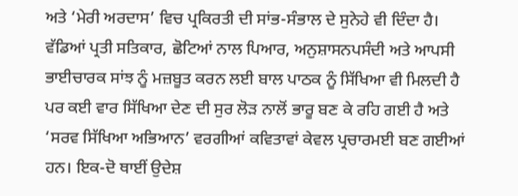ਅਤੇ ‘ਮੇਰੀ ਅਰਦਾਸ’ ਵਿਚ ਪ੍ਰਕਿਰਤੀ ਦੀ ਸਾਂਭ-ਸੰਭਾਲ ਦੇ ਸੁਨੇਹੇ ਵੀ ਦਿੰਦਾ ਹੈ। ਵੱਡਿਆਂ ਪ੍ਰਤੀ ਸਤਿਕਾਰ, ਛੋਟਿਆਂ ਨਾਲ ਪਿਆਰ, ਅਨੁਸ਼ਾਸਨਪਸੰਦੀ ਅਤੇ ਆਪਸੀ ਭਾਈਚਾਰਕ ਸਾਂਝ ਨੂੰ ਮਜ਼ਬੂਤ ਕਰਨ ਲਈ ਬਾਲ ਪਾਠਕ ਨੂੰ ਸਿੱਖਿਆ ਵੀ ਮਿਲਦੀ ਹੈ ਪਰ ਕਈ ਵਾਰ ਸਿੱਖਿਆ ਦੇਣ ਦੀ ਸੁਰ ਲੋੜ ਨਾਲੋਂ ਭਾਰੂ ਬਣ ਕੇ ਰਹਿ ਗਈ ਹੈ ਅਤੇ ‘ਸਰਵ ਸਿੱਖਿਆ ਅਭਿਆਨ’ ਵਰਗੀਆਂ ਕਵਿਤਾਵਾਂ ਕੇਵਲ ਪ੍ਰਚਾਰਮਈ ਬਣ ਗਈਆਂ ਹਨ। ਇਕ-ਦੋ ਥਾਈਂ ਉਦੇਸ਼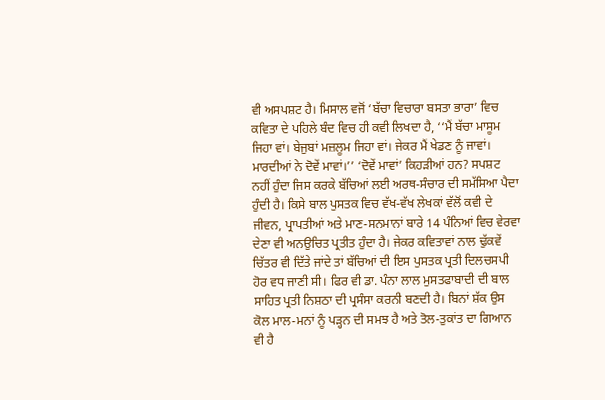ਵੀ ਅਸਪਸ਼ਟ ਹੈ। ਮਿਸਾਲ ਵਜੋਂ ‘ਬੱਚਾ ਵਿਚਾਰਾ ਬਸਤਾ ਭਾਰਾ’ ਵਿਚ ਕਵਿਤਾ ਦੇ ਪਹਿਲੇ ਬੰਦ ਵਿਚ ਹੀ ਕਵੀ ਲਿਖਦਾ ਹੈ, ‘‘ਮੈਂ ਬੱਚਾ ਮਾਸੂਮ ਜਿਹਾ ਵਾਂ। ਬੇਜੁਬਾਂ ਮਜ਼ਲੂਮ ਜਿਹਾ ਵਾਂ। ਜੇਕਰ ਮੈਂ ਖੇਡਣ ਨੂੰ ਜਾਵਾਂ। ਮਾਰਦੀਆਂ ਨੇ ਦੋਵੇਂ ਮਾਵਾਂ।’’ ‘ਦੋਵੇਂ ਮਾਵਾਂ’ ਕਿਹੜੀਆਂ ਹਨ? ਸਪਸ਼ਟ ਨਹੀਂ ਹੁੰਦਾ ਜਿਸ ਕਰਕੇ ਬੱਚਿਆਂ ਲਈ ਅਰਥ-ਸੰਚਾਰ ਦੀ ਸਮੱਸਿਆ ਪੈਦਾ ਹੁੰਦੀ ਹੈ। ਕਿਸੇ ਬਾਲ ਪੁਸਤਕ ਵਿਚ ਵੱਖ-ਵੱਖ ਲੇਖਕਾਂ ਵੱਲੋਂ ਕਵੀ ਦੇ ਜੀਵਨ, ਪ੍ਰਾਪਤੀਆਂ ਅਤੇ ਮਾਣ-ਸਨਮਾਨਾਂ ਬਾਰੇ 14 ਪੰਨਿਆਂ ਵਿਚ ਵੇਰਵਾ ਦੇਣਾ ਵੀ ਅਨਉਚਿਤ ਪ੍ਰਤੀਤ ਹੁੰਦਾ ਹੈ। ਜੇਕਰ ਕਵਿਤਾਵਾਂ ਨਾਲ ਢੁੱਕਵੇਂ ਚਿੱਤਰ ਵੀ ਦਿੱਤੇ ਜਾਂਦੇ ਤਾਂ ਬੱਚਿਆਂ ਦੀ ਇਸ ਪੁਸਤਕ ਪ੍ਰਤੀ ਦਿਲਚਸਪੀ ਹੋਰ ਵਧ ਜਾਣੀ ਸੀ। ਫਿਰ ਵੀ ਡਾ. ਪੰਨਾ ਲਾਲ ਮੁਸਤਫਾਬਾਦੀ ਦੀ ਬਾਲ ਸਾਹਿਤ ਪ੍ਰਤੀ ਨਿਸ਼ਠਾ ਦੀ ਪ੍ਰਸੰਸਾ ਕਰਨੀ ਬਣਦੀ ਹੈ। ਬਿਨਾਂ ਸ਼ੱਕ ਉਸ ਕੋਲ ਮਾਲ-ਮਨਾਂ ਨੂੰ ਪੜ੍ਹਨ ਦੀ ਸਮਝ ਹੈ ਅਤੇ ਤੋਲ-ਤੁਕਾਂਤ ਦਾ ਗਿਆਨ ਵੀ ਹੈ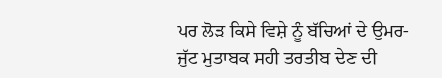ਪਰ ਲੋੜ ਕਿਸੇ ਵਿਸ਼ੇ ਨੂੰ ਬੱਚਿਆਂ ਦੇ ਉਮਰ-ਜੁੱਟ ਮੁਤਾਬਕ ਸਹੀ ਤਰਤੀਬ ਦੇਣ ਦੀ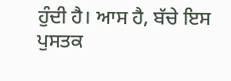ਹੁੰਦੀ ਹੈ। ਆਸ ਹੈ, ਬੱਚੇ ਇਸ ਪੁਸਤਕ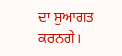ਦਾ ਸੁਆਗਤ ਕਰਨਗੇ।